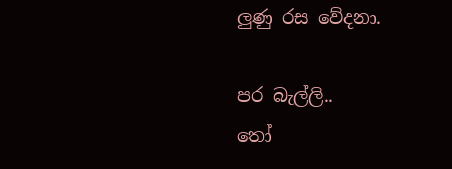ලුණු රස වේදනා.

පර බැල්ලි..
තෝ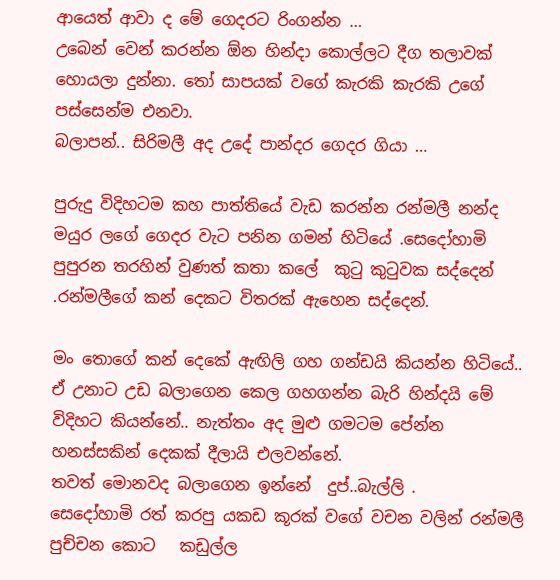ආයෙත් ආවා ද මේ ගෙදරට රිංගන්න …
උබෙන් වෙන් කරන්න ඕන හින්දා කොල්ලට දීග තලාවක් හොයලා දුන්නා. තෝ සාපයක් වගේ කැරකි කැරකි උගේ පස්සෙන්ම එනවා.
බලාපන්.. සිරිමලී අද උදේ පාන්දර ගෙදර ගියා …

පුරුදු විදිහටම කහ පාත්තියේ වැඩ කරන්න රන්මලී නන්ද මයුර ලගේ ගෙදර වැට පනින ගමන් හිටියේ .සෙදෝහාමි පුපුරන තරහින් වුණත් කතා කලේ  කුටු කුටුවක සද්දෙන්  .රන්මලීගේ කන් දෙකට විතරක් ඇහෙන සද්දෙන්.

මං තොගේ කන් දෙකේ ඇඟිලි ගහ ගන්ඩයි කියන්න හිටියේ..
ඒ උනාට උඩ බලාගෙන කෙල ගහගන්න බැරි හින්දයි මේ විදිහට කියන්නේ.. නැත්තං අද මුළු ගමටම පේන්න හනස්සකින් දෙකක් දීලා‍යි එලවන්නේ.
තවත් මොනවද බලාගෙන ඉන්නේ  දුප්..බැල්ලි .
සෙදෝහාමි රත් කරපු යකඩ කූරක් වගේ වචන වලින් රන්මලී පුච්චන කොට   කඩුල්ල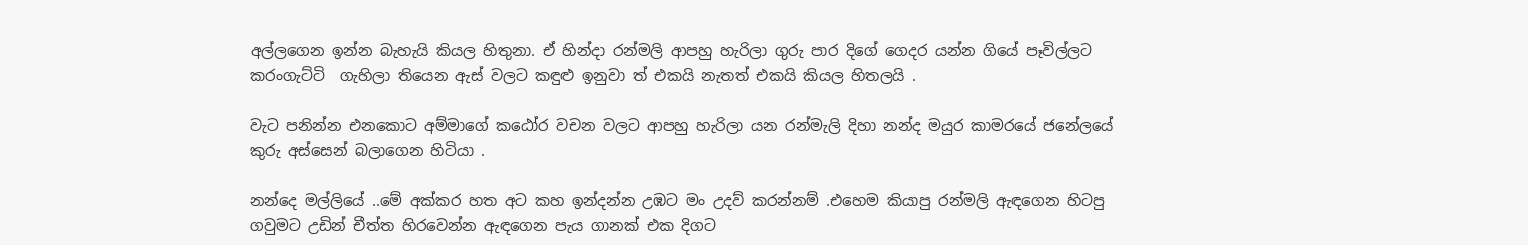අල්ලගෙන ඉන්න බැහැයි කියල හිතුනා. ඒ හින්දා රන්මලි ආපහු හැරිලා ගුරු පාර දිගේ ගෙදර යන්න ගියේ පෑවිල්ලට කරංගැට්ටි  ගැහිලා තියෙන ඇස් වලට කඳුළු ඉනුවා ත් එකයි නැතත් එකයි කියල හිතලයි .

වැට පනින්න එනකොට අම්මාගේ කඨෝර වචන වලට ආපහු හැරිලා යන රන්මැලි දිහා නන්ද මයුර කාමරයේ ජනේලයේ කුරු අස්සෙන් බලාගෙන හිටියා .

නන්දෙ මල්ලියේ ..මේ අක්කර හත අට කහ ඉන්දන්න උඹට මං උදව් කරන්නම් .එහෙම කියාපු රන්මලි ඇඳගෙන හිටපු ගවුමට උඩින් චීත්ත හිරවෙන්න ඇඳගෙන පැය ගානක් එක දිගට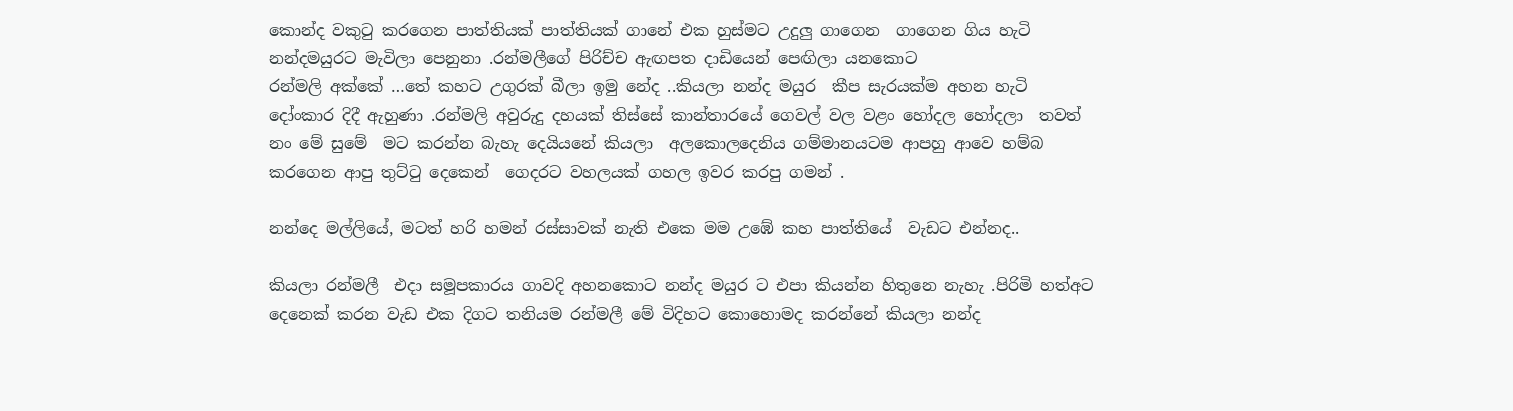කොන්ද වකුටු කරගෙන පාත්තියක් පාත්තියක් ගානේ එක හුස්මට උදුලු ගාගෙන  ගාගෙන ගිය හැටි නන්දමයුරට මැවිලා පෙනුනා .රන්මලීගේ පිරිච්ච ඇඟපත දාඩියෙන් පෙඟිලා යනකොට
රන්මලි අක්කේ …තේ කහට උගුරක් බීලා ඉමු නේද ..කියලා නන්ද මයුර  කීප සැරයක්ම අහන හැටි දෝංකාර දිදී ඇහුණා .රන්මලි අවුරුදු දහයක් තිස්සේ කාන්තාරයේ ගෙවල් වල වළං හෝදල හෝදලා  තවත්  නං මේ සුමේ  මට කරන්න බැහැ දෙයියනේ කියලා  අලකොලදෙනිය ගම්මානයටම ආපහු ආවෙ හම්බ කරගෙන ආපු තුට්ටු දෙකෙන්  ගෙදරට වහලයක් ගහල ඉවර කරපු ගමන් .

නන්දෙ මල්ලියේ, මටත් හරි හමන් රස්සාවක් නැති එකෙ මම උඹේ කහ පාත්තියේ  වැඩට එන්නද..

කියලා රන්මලී  එදා සමූපකාරය ගාවදි අහනකොට නන්ද මයුර ට එපා කියන්න හිතුනෙ නැහැ .පිරිමි හත්අට දෙනෙක් කරන වැඩ එක දිගට තනියම රන්මලී මේ විදිහට කොහොමද කරන්නේ කියලා නන්ද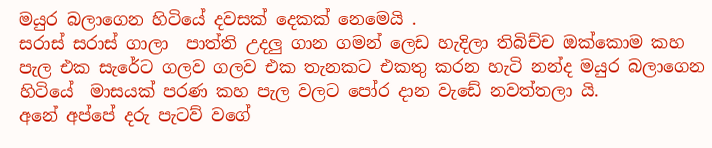මයුර බලාගෙන හිටියේ දවසක් දෙකක් නෙමෙයි .
සරාස් සරාස් ගාලා  පාත්ති උදලු ගාන ගමන් ලෙඩ හැදිලා තිබිච්ච ඔක්කොම කහ පැල එක සැරේට ගලව ගලව එක තැනකට එකතු කරන හැටි නන්ද මයුර බලාගෙන හිටියේ  මාසයක් පරණ කහ පැල වලට පෝර දාන වැඩේ නවත්තලා යි.
අනේ අප්පේ දරු පැටව් වගේ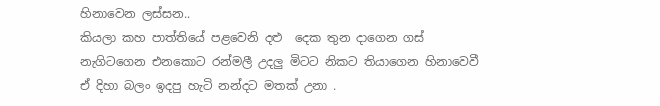හිනාවෙන ලස්සන..
කියලා කහ පාත්තියේ පළවෙනි දළු  දෙක තුන දාගෙන ගස් නැගිටගෙන එනකොට රන්මලී උදලු මිටට නිකට තියාගෙන හිනාවෙවී ඒ දිහා බලං ඉදපු හැටි නන්දට මතක් උනා .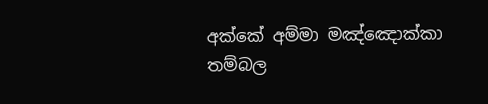අක්කේ අම්මා මඤ්ඤොක්කා තම්බල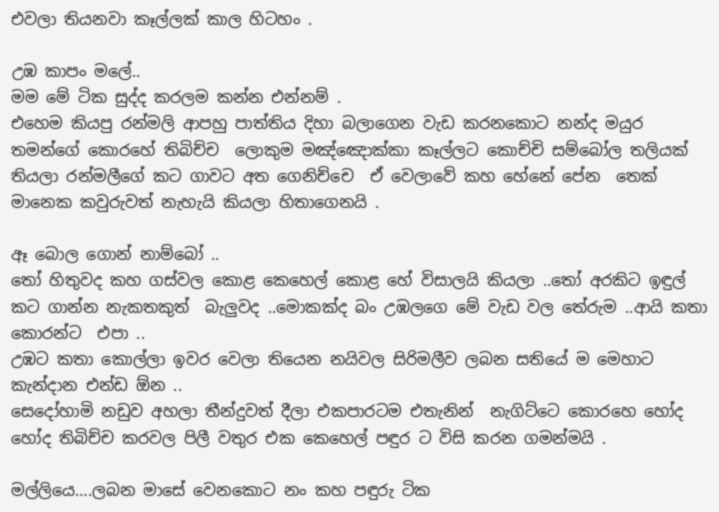එවලා තියනවා කෑල්ලක් කාල හිටහං .

උඹ කාපං මලේ..
මම මේ ටික සුද්ද කරලම කන්න එන්නම් .
එහෙම කියපු රන්මලි ආපහු පාත්තිය දිහා බලාගෙන වැඩ කරනකොට නන්ද මයුර තමන්ගේ කොරහේ තිබිච්ච  ලොකුම මඤ්ඤොක්කා කෑල්ලට කොච්චි සම්බෝල තලියක් තියලා රන්මලීගේ කට ගාවට අත ගෙනිච්චෙ  ඒ වෙලාවේ කහ හේනේ පේන  තෙක් මානෙක කවුරුවත් නැහැයි කියලා හිතාගෙනයි .

ඈ බොල ගොන් නාම්බෝ ..
තෝ හිතුවද කහ ගස්වල කොළ කෙහෙල් කොළ හේ විසාලයි කියලා ..තෝ අරකිට ඉඳුල් කට ගාන්න නැකතකුත්  බැලුවද ..මොකක්ද බං උඹලගෙ මේ වැඩ වල තේරුම ..ආයි කතා කොරන්ට  එපා ..
උඹට කතා කොල්ලා ඉවර වෙලා තියෙන නයිවල සිරිමලීව ලබන සතියේ ම මෙහාට කැන්දාන එන්ඩ ඕන ..
සෙදෝහාමි නඩුව අහලා තීන්දුවත් දීලා එකපාරටම එතැනින්  නැගිට්ටෙ කොරහෙ හෝද හෝද තිබිච්ච කරවල පිලී වතුර එක කෙහෙල් පඳුර ට විසි කරන ගමන්මයි .

මල්ලියෙ….ලබන මාසේ වෙනකොට නං කහ පඳුරු ටික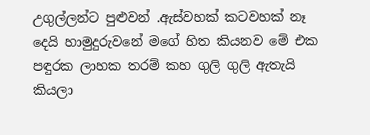උගුල්ලන්ට පුළුවන් .ඇස්වහක් කටවහක් නෑ දෙයි හාමුදුරුවනේ මගේ හිත කියනව මේ එක පඳුරක ලාහක තරම් කහ ගුලි ගුලි ඇතැයි කියලා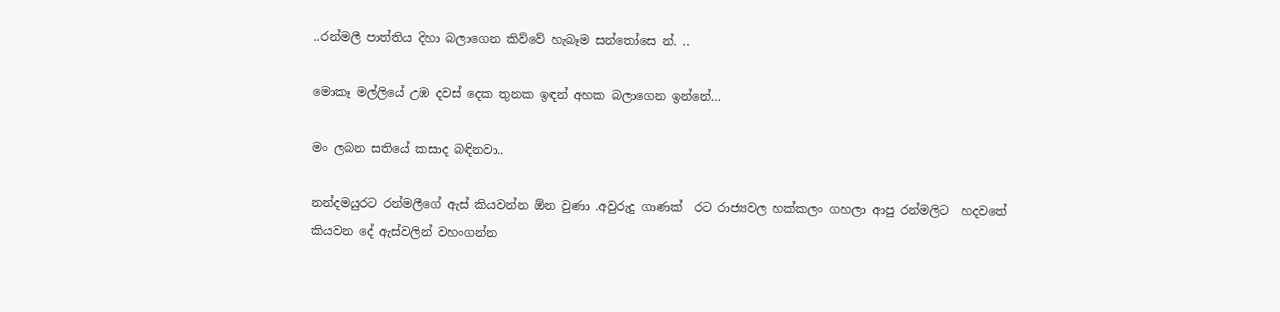..රන්මලී පාත්තිය දිහා බලාගෙන කිව්වේ හැබෑම සන්තෝසෙ න්. ..

මොකෑ මල්ලියේ උඹ දවස් දෙක තුනක ඉඳන් අහක බලාගෙන ඉන්නේ…

මං ලබන සතියේ කසාද බඳිනවා..

නන්දමයුරට රන්මලීගේ ඇස් කියවන්න ඕන වුණා .අවුරුදු ගාණක්  රට රාජ්‍යවල හක්කලං ගහලා ආපු රන්මලිට  හදවතේ කියවන දේ ඇස්වලින් වහංගන්න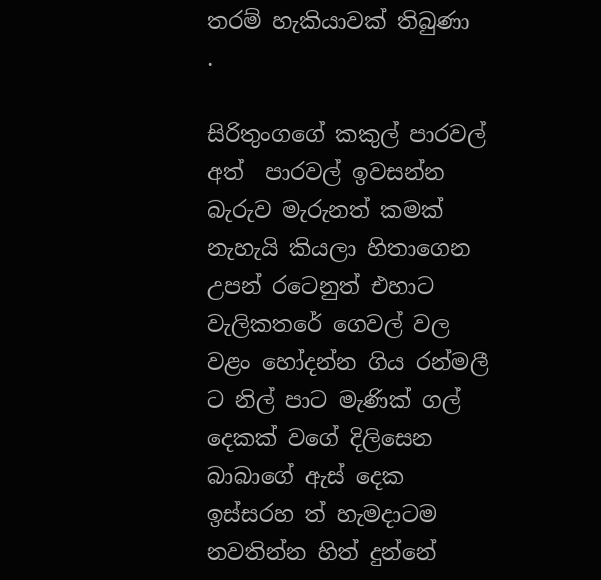තරම් හැකියාවක් තිබුණා  .

සිරිතුංගගේ කකුල් පාරවල් අත්  පාරවල් ඉවසන්න බැරුව මැරුනත් කමක් නැහැයි කියලා හිතාගෙන උපන් රටෙනුත් එහාට වැලිකතරේ ගෙවල් වල වළං හෝදන්න ගිය රන්මලී ට නිල් පාට මැණික් ගල් දෙකක් වගේ දිලිසෙන බාබාගේ ඇස් දෙක ඉස්සරහ ත් හැමදාටම නවතින්න හිත් දුන්නේ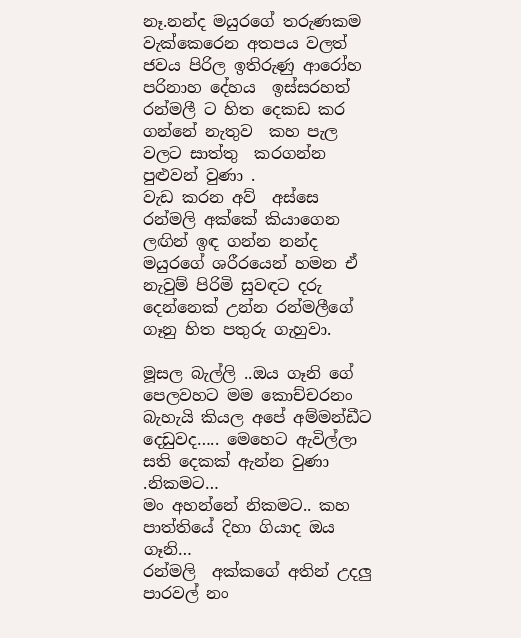නෑ.නන්ද මයුරගේ තරුණකම වැක්කෙරෙන අතපය වලත්  ජවය පිරිල ඉතිරුණු ආරෝහ පරිනාහ දේහය  ඉස්සරහත් රන්මලී ට හිත දෙකඩ කර ගන්නේ නැතුව  කහ පැල වලට සාත්තු  කරගන්න පුළුවන් වුණා .
වැඩ කරන අව්  අස්සෙ රන්මලි අක්කේ කියාගෙන  ලඟින් ඉඳ ගන්න නන්ද මයුරගේ ශරීරයෙන් හමන ඒ නැවුම් පිරිමි සුවඳට දරු දෙන්නෙක් උන්න රන්මලීගේ ගෑනු හිත පතුරු ගැහුවා.

මූසල බැල්ලි ..ඔය ගෑනි ගේ පෙලවහට මම කොච්චරනං බැහැයි කියල අපේ අම්මන්ඩීට දෙඩුවද….. මෙහෙට ඇවිල්ලා සති දෙකක් ඇන්න වුණා .නිකමට…
මං අහන්නේ නිකමට.. කහ පාත්තියේ දිහා ගියාද ඔය ගෑනි…
රන්මලි  අක්කගේ අතින් උදලු පාරවල් නං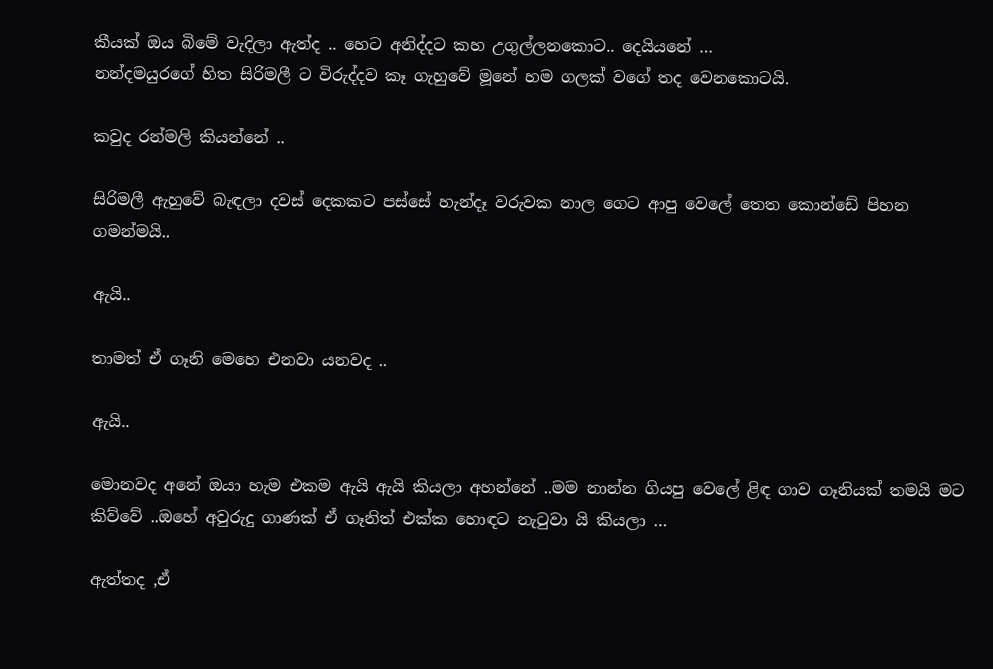කීයක් ඔය බිමේ වැදිලා ඇත්ද .. හෙට අනිද්දට කහ උගුල්ලනකොට.. දෙයියනේ …
නන්දමයුරගේ හිත සිරිමලී ට විරුද්දව කෑ ගැහුවේ මූනේ හම ගලක් වගේ තද වෙනකොටයි.

කවුද රන්මලි කියන්නේ ..

සිරිමලී ඇහුවේ බැඳලා දවස් දෙකකට පස්සේ හැන්දෑ වරුවක නාල ගෙට ආපු වෙලේ තෙත කොන්ඩේ පිහන ගමන්මයි..

ඇයි..

තාමත් ඒ ගෑනි මෙහෙ එනවා යනවද ..

ඇයි..

මොනවද අනේ ඔයා හැම එකම ඇයි ඇයි කියලා අහන්නේ ..මම නාන්න ගියපු වෙලේ ළිඳ ගාව ගෑනියක් තමයි මට කිව්වේ ..ඔහේ අවුරුදු ගාණක් ඒ ගෑනිත් එක්ක හොඳට නැටුවා යි කියලා …

ඇත්තද ,ඒ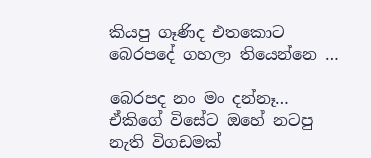කියපු ගෑණිද එතකොට බෙරපදේ ගහලා තියෙන්නෙ …

බෙරපද නං මං දන්නෑ… ඒකිගේ විසේට ඔහේ නටපු නැති විගඩමක්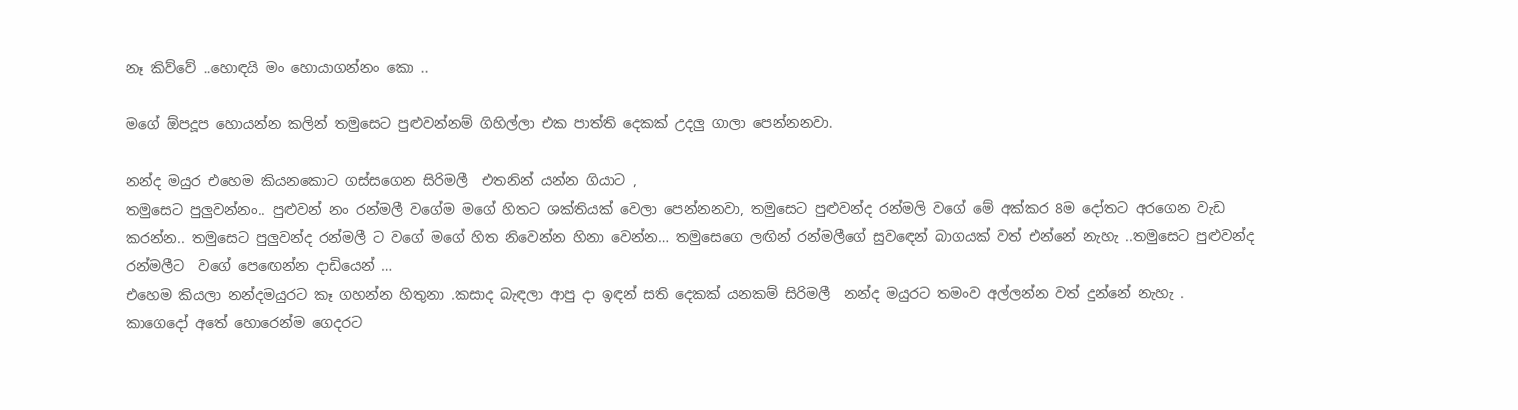නෑ කිව්වේ ..හොඳයි මං හොයාගන්නං කො ..

මගේ ඕපදූප හොයන්න කලින් තමුසෙට පුළුවන්නම් ගිහිල්ලා එක පාත්ති දෙකක් උදලු ගාලා පෙන්නනවා.

නන්ද මයුර එහෙම කියනකොට ගස්සගෙන සිරිමලී  එතනින් යන්න ගියාට ,
තමුසෙට පුලුවන්නං.. පුළුවන් නං රන්මලී වගේම මගේ හිතට ශක්තියක් වෙලා පෙන්නනවා, තමුසෙට පුළුවන්ද රන්මලි වගේ මේ අක්කර 8ම දෝතට අරගෙන වැඩ කරන්න.. තමුසෙට පුලුවන්ද රන්මලී ට වගේ මගේ හිත නිවෙන්න හිනා වෙන්න… තමුසෙගෙ ලඟින් රන්මලීගේ සුවඳෙන් බාගයක් වත් එන්නේ නැහැ ..තමුසෙට පුළුවන්ද රන්මලීට  වගේ පෙඟෙන්න දාඩියෙන් …
එහෙම කියලා නන්දමයුරට කෑ ගහන්න හිතුනා .කසාද බැඳලා ආපු දා ඉඳන් සති දෙකක් යනකම් සිරිමලී  නන්ද මයුරට තමංව අල්ලන්න වත් දුන්නේ නැහැ .
කාගෙදෝ අතේ හොරෙන්ම ගෙදරට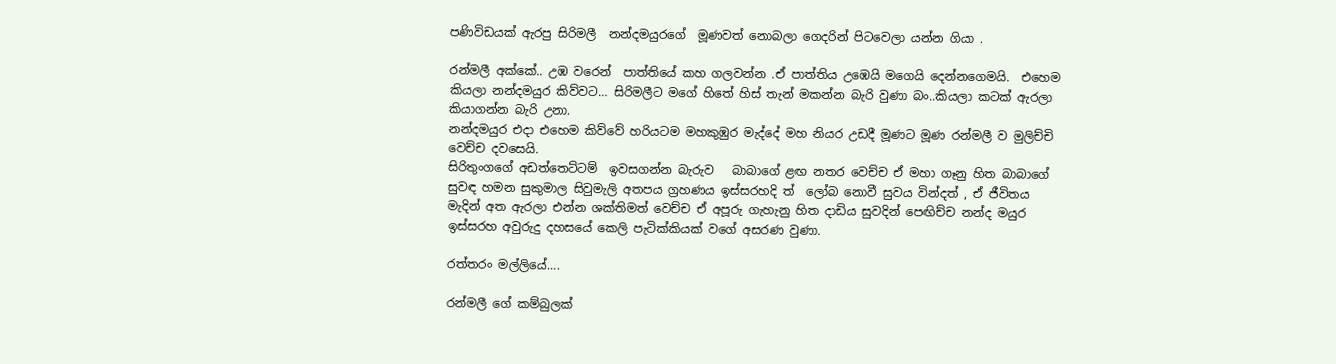පණිවිඩයක් ඇරපු සිරිමලී  නන්දමයුරගේ  මූණවත් නොබලා ගෙදරින් පිටවෙලා යන්න ගියා .

රන්මලී අක්කේ.. උඹ වරෙන්  පාත්තියේ කහ ගලවන්න .ඒ පාත්තිය උඹෙයි මගෙයි දෙන්නගෙමයි.  එහෙම කියලා නන්දමයුර කිව්වට… සිරිමලීට මගේ හිතේ හිස් තැන් මකන්න බැරි වුණා බං..කියලා කටක් ඇරලා කියාගන්න බැරි උනා.
නන්දමයුර එදා එහෙම කිව්වේ හරියටම මහකුඹුර මැද්දේ මහ නියර උඩදී මූණට මූණ රන්මලී ව මුලිච්චි වෙච්ච දවසෙයි.
සිරිතුංගගේ අඩත්තෙට්ටම්  ඉවසගන්න බැරුව   බාබාගේ ළඟ නතර වෙච්ච ඒ මහා ගෑනු හිත බාබාගේ සුවඳ හමන සුකුමාල සිවුමැලි අතපය ග්‍රහණය ඉස්සරහදි ත්  ලෝබ නොවී සුවය වින්දත් , ඒ ජීවිතය මැදින් අත ඇරලා එන්න ශක්තිමත් වෙච්ච ඒ අපූරු ගැහැනු හිත දාඩිය සුවදින් පෙඟිච්ච නන්ද මයුර ඉස්සරහ අවුරුදු දහසයේ කෙලි පැටික්කියක් වගේ අසරණ වුණා.

රත්තරං මල්ලියේ….

රන්මලී ගේ කම්බුලක්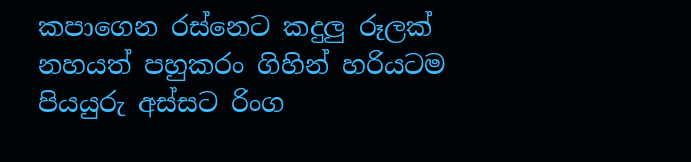කපාගෙන රස්නෙට කදුලු රූලක් නහයත් පහුකරං ගිහින් හරියටම පියයුරු අස්සට රිංග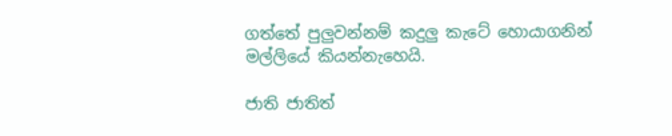ගත්තේ පුලුවන්නම් කදුලු කැටේ හොයාගනින් මල්ලියේ කියන්නැහෙයි.

ජාති ජාතිත්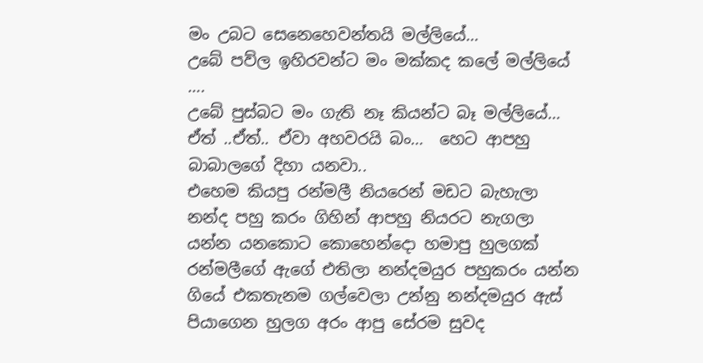මං උබට සෙනෙහෙවන්තයි මල්ලියේ…
උබේ පව්ල ඉහිරවන්ට මං මක්කද කලේ මල්ලියේ ….
උබේ පුස්බට මං ගැති නෑ කියන්ට බෑ මල්ලියේ…
ඒත් ..ඒත්.. ඒවා අහවරයි බං…  හෙට ආපහු බාබාලගේ දිහා යනවා..
එහෙම කියපු රන්මලී නියරෙන් මඩට බැහැලා නන්ද පහු කරං ගිහින් ආපහු නියරට නැගලා යන්න යනකොට කොහෙන්දො හමාපු හුලගක් රන්මලීගේ ඇගේ එතිලා නන්දමයුර පහුකරං යන්න ගියේ එකතැනම ගල්වෙලා උන්නු නන්දමයුර ඇස් පියාගෙන හුලග අරං ආපු සේරම සුවද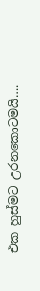එක හුස්මට උරනකොටමයි….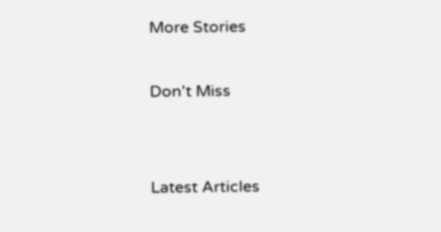More Stories

Don't Miss


Latest Articles